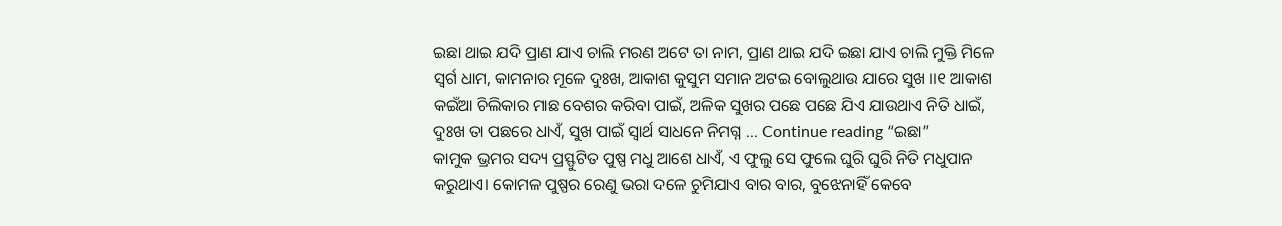ଇଛା ଥାଇ ଯଦି ପ୍ରାଣ ଯାଏ ଚାଲି ମରଣ ଅଟେ ତା ନାମ, ପ୍ରାଣ ଥାଇ ଯଦି ଇଛା ଯାଏ ଚାଲି ମୁକ୍ତି ମିଳେ ସ୍ୱର୍ଗ ଧାମ, କାମନାର ମୂଳେ ଦୁଃଖ, ଆକାଶ କୁସୁମ ସମାନ ଅଟଇ ବୋଲୁଥାଉ ଯାରେ ସୁଖ ।।୧ ଆକାଶ କଇଁଆ ଚିଲିକାର ମାଛ ବେଶର କରିବା ପାଇଁ, ଅଳିକ ସୁଖର ପଛେ ପଛେ ଯିଏ ଯାଉଥାଏ ନିତି ଧାଇଁ, ଦୁଃଖ ତା ପଛରେ ଧାଏଁ, ସୁଖ ପାଇଁ ସ୍ୱାର୍ଥ ସାଧନେ ନିମଗ୍ନ … Continue reading “ଇଛା”
କାମୁକ ଭ୍ରମର ସଦ୍ୟ ପ୍ରସ୍ଫୁଟିତ ପୁଷ୍ପ ମଧୁ ଆଶେ ଧାଏଁ, ଏ ଫୁଲୁ ସେ ଫୁଲେ ଘୁରି ଘୁରି ନିତି ମଧୁପାନ କରୁଥାଏ। କୋମଳ ପୁଷ୍ପର ରେଣୁ ଭରା ଦଳେ ଚୁମିଯାଏ ବାର ବାର, ବୁଝେନାହିଁ କେବେ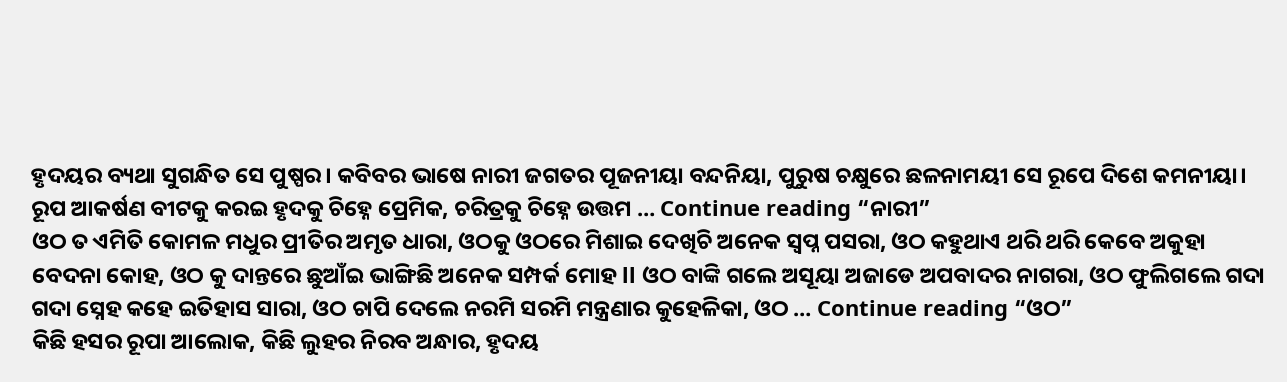ହୃଦୟର ବ୍ୟଥା ସୁଗନ୍ଧିତ ସେ ପୁଷ୍ପର। କବିବର ଭାଷେ ନାରୀ ଜଗତର ପୂଜନୀୟା ବନ୍ଦନିୟା, ପୁରୁଷ ଚକ୍ଷୁରେ ଛଳନାମୟୀ ସେ ରୂପେ ଦିଶେ କମନୀୟା। ରୂପ ଆକର୍ଷଣ ବୀଟକୁ କରଇ ହୃଦକୁ ଚିହ୍ନେ ପ୍ରେମିକ, ଚରିତ୍ରକୁ ଚିହ୍ନେ ଉତ୍ତମ … Continue reading “ନାରୀ”
ଓଠ ତ ଏମିତି କୋମଳ ମଧୁର ପ୍ରୀତିର ଅମୃତ ଧାରା, ଓଠକୁ ଓଠରେ ମିଶାଇ ଦେଖିଚି ଅନେକ ସ୍ବପ୍ନ ପସରା, ଓଠ କହୁଥାଏ ଥରି ଥରି କେବେ ଅକୁହା ବେଦନା କୋହ, ଓଠ କୁ ଦାନ୍ତରେ ଛୁଆଁଇ ଭାଙ୍ଗିଛି ଅନେକ ସମ୍ପର୍କ ମୋହ ll ଓଠ ବାଙ୍କି ଗଲେ ଅସୂୟା ଅଜାଡେ ଅପବାଦର ନାଗରା, ଓଠ ଫୁଲିଗଲେ ଗଦା ଗଦା ସ୍ନେହ କହେ ଇତିହାସ ସାରା, ଓଠ ଚାପି ଦେଲେ ନରମି ସରମି ମନ୍ତ୍ରଣାର କୁହେଳିକା, ଓଠ … Continue reading “ଓଠ”
କିଛି ହସର ରୂପା ଆଲୋକ, କିଛି ଲୁହର ନିରବ ଅନ୍ଧାର, ହୃଦୟ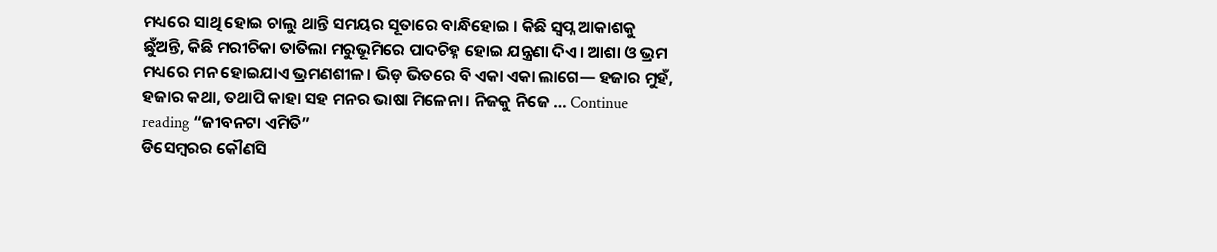ମଧ୍ୟରେ ସାଥି ହୋଇ ଚାଲୁ ଥାନ୍ତି ସମୟର ସୂତାରେ ବାନ୍ଧିହୋଇ । କିଛି ସ୍ବପ୍ନ ଆକାଶକୁ ଛୁଁଅନ୍ତି, କିଛି ମରୀଚିକା ତାତିଲା ମରୁଭୂମିରେ ପାଦଚିହ୍ନ ହୋଇ ଯନ୍ତ୍ରଣା ଦିଏ। ଆଶା ଓ ଭ୍ରମ ମଧ୍ୟରେ ମନ ହୋଇଯାଏ ଭ୍ରମଣଶୀଳ। ଭିଡ଼ ଭିତରେ ବି ଏକା ଏକା ଲାଗେ— ହଜାର ମୁହଁ, ହଜାର କଥା, ତଥାପି କାହା ସହ ମନର ଭାଷା ମିଳେନା। ନିଜକୁ ନିଜେ … Continue reading “ଜୀବନଟା ଏମିତି”
ଡିସେମ୍ବରର କୌଣସି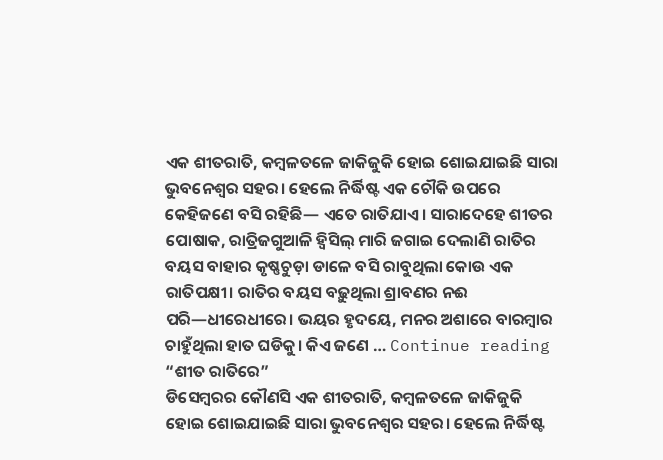ଏକ ଶୀତରାତି, କମ୍ବଳତଳେ ଜାକିଜୁକି ହୋଇ ଶୋଇଯାଇଛି ସାରା ଭୁବନେଶ୍ୱର ସହର। ହେଲେ ନିର୍ଦ୍ଧିଷ୍ଟ ଏକ ଚୌକି ଉପରେ କେହିଜଣେ ବସି ରହିଛି— ଏତେ ରାତିଯାଏ। ସାରାଦେହେ ଶୀତର ପୋଷାକ, ରାତ୍ରିଜଗୁଆଳି ହ୍ୱିସିଲ୍ ମାରି ଜଗାଇ ଦେଲାଣି ରାତିର ବୟସ ବାହାର କୃଷ୍ଣଚୁଡ଼ା ଡାଳେ ବସି ରାବୁଥିଲା କୋଉ ଏକ ରାତିପକ୍ଷୀ। ରାତିର ବୟସ ବଢ଼ୁଥିଲା ଶ୍ରାବଣର ନଈ ପରି—ଧୀରେଧୀରେ। ଭୟର ହୃଦୟେ, ମନର ଅଶାରେ ବାରମ୍ବାର ଚାହୁଁଥିଲା ହାତ ଘଡିକୁ। କିଏ ଜଣେ … Continue reading “ଶୀତ ରାତିରେ”
ଡିସେମ୍ବରର କୌଣସି ଏକ ଶୀତରାତି, କମ୍ବଳତଳେ ଜାକିଜୁକି ହୋଇ ଶୋଇଯାଇଛି ସାରା ଭୁବନେଶ୍ୱର ସହର। ହେଲେ ନିର୍ଦ୍ଧିଷ୍ଟ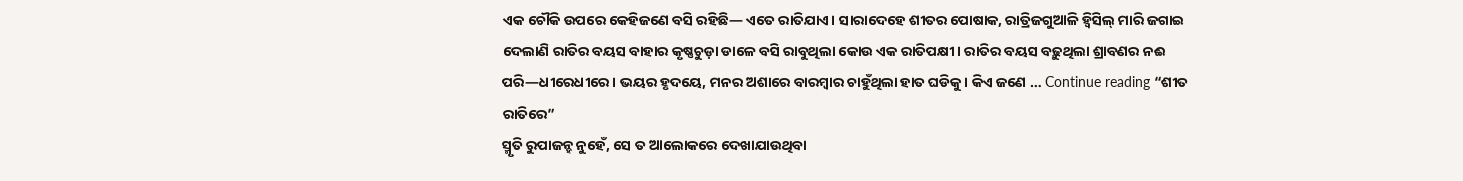ଏକ ଚୌକି ଉପରେ କେହିଜଣେ ବସି ରହିଛି— ଏତେ ରାତିଯାଏ। ସାରାଦେହେ ଶୀତର ପୋଷାକ, ରାତ୍ରିଜଗୁଆଳି ହ୍ୱିସିଲ୍ ମାରି ଜଗାଇ ଦେଲାଣି ରାତିର ବୟସ ବାହାର କୃଷ୍ଣଚୁଡ଼ା ଡାଳେ ବସି ରାବୁଥିଲା କୋଉ ଏକ ରାତିପକ୍ଷୀ। ରାତିର ବୟସ ବଢ଼ୁଥିଲା ଶ୍ରାବଣର ନଈ ପରି—ଧୀରେଧୀରେ। ଭୟର ହୃଦୟେ, ମନର ଅଶାରେ ବାରମ୍ବାର ଚାହୁଁଥିଲା ହାତ ଘଡିକୁ। କିଏ ଜଣେ … Continue reading “ଶୀତ ରାତିରେ”
ସ୍ମୃତି ରୁପାଜନ୍ହ ନୁହେଁ, ସେ ତ ଆଲୋକରେ ଦେଖାଯାଉଥିବା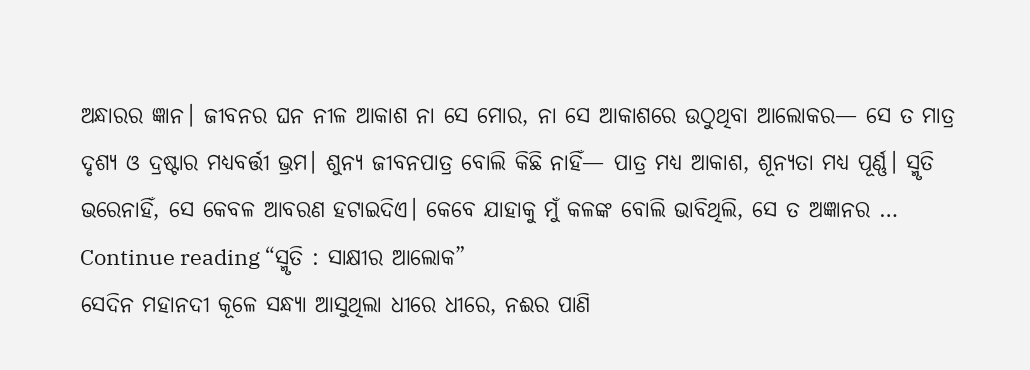ଅନ୍ଧାରର ଜ୍ଞାନ। ଜୀବନର ଘନ ନୀଳ ଆକାଶ ନା ସେ ମୋର, ନା ସେ ଆକାଶରେ ଉଠୁଥିବା ଆଲୋକର— ସେ ତ ମାତ୍ର ଦୃଶ୍ୟ ଓ ଦ୍ରଷ୍ଟାର ମଧ୍ୟବର୍ତ୍ତୀ ଭ୍ରମ। ଶୁନ୍ୟ ଜୀବନପାତ୍ର ବୋଲି କିଛି ନାହିଁ— ପାତ୍ର ମଧ୍ୟ ଆକାଶ, ଶୂନ୍ୟତା ମଧ୍ୟ ପୂର୍ଣ୍ଣ। ସ୍ମୃତି ଭରେନାହିଁ, ସେ କେବଳ ଆବରଣ ହଟାଇଦିଏ। କେବେ ଯାହାକୁ ମୁଁ କଳଙ୍କ ବୋଲି ଭାବିଥିଲି, ସେ ତ ଅଜ୍ଞାନର … Continue reading “ସ୍ମୃତି : ସାକ୍ଷୀର ଆଲୋକ”
ସେଦିନ ମହାନଦୀ କୂଳେ ସନ୍ଧ୍ୟା ଆସୁଥିଲା ଧୀରେ ଧୀରେ, ନଈର ପାଣି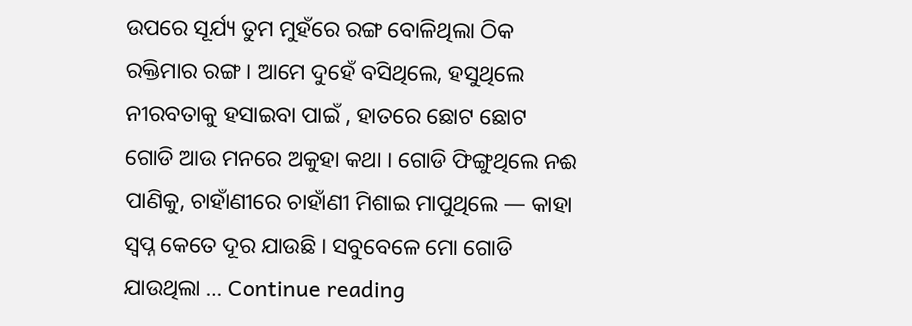ଉପରେ ସୂର୍ଯ୍ୟ ତୁମ ମୁହଁରେ ରଙ୍ଗ ବୋଳିଥିଲା ଠିକ ରକ୍ତିମାର ରଙ୍ଗ । ଆମେ ଦୁହେଁ ବସିଥିଲେ, ହସୁଥିଲେ ନୀରବତାକୁ ହସାଇବା ପାଇଁ , ହାତରେ ଛୋଟ ଛୋଟ ଗୋଡି ଆଉ ମନରେ ଅକୁହା କଥା । ଗୋଡି ଫିଙ୍ଗୁଥିଲେ ନଈ ପାଣିକୁ, ଚାହାଁଣୀରେ ଚାହାଁଣୀ ମିଶାଇ ମାପୁଥିଲେ — କାହା ସ୍ୱପ୍ନ କେତେ ଦୂର ଯାଉଛି । ସବୁବେଳେ ମୋ ଗୋଡି ଯାଉଥିଲା … Continue reading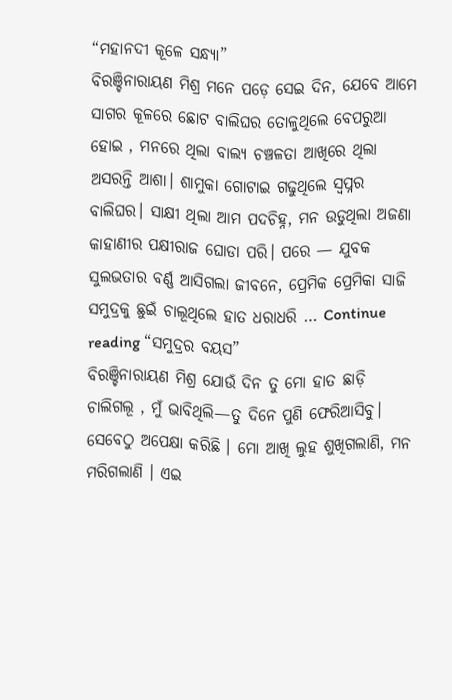“ମହାନଦୀ କୂଳେ ସନ୍ଧ୍ୟା”
ବିରଞ୍ଚିନାରାୟଣ ମିଶ୍ର ମନେ ପଡ଼େ ସେଇ ଦିନ, ଯେବେ ଆମେ ସାଗର କୂଳରେ ଛୋଟ ବାଲିଘର ତୋଳୁଥିଲେ ବେପରୁଆ ହୋଇ , ମନରେ ଥିଲା ବାଲ୍ୟ ଚଞ୍ଚଳତା ଆଖିରେ ଥିଲା ଅସରନ୍ତି ଆଶା। ଶାମୁକା ଗୋଟାଇ ଗଢୁଥିଲେ ସ୍ୱପ୍ନର ବାଲିଘର। ସାକ୍ଷୀ ଥିଲା ଆମ ପଦଚିହ୍ନ, ମନ ଉଡୁଥିଲା ଅଜଣା କାହାଣୀର ପକ୍ଷୀରାଜ ଘୋଡା ପରି। ପରେ — ଯୁବକ ସୁଲଭତାର ବର୍ଣ୍ଣ ଆସିଗଲା ଜୀବନେ, ପ୍ରେମିକ ପ୍ରେମିକା ସାଜି ସମୁଦ୍ରକୁ ଛୁଇଁ ଚାଲୂଥିଲେ ହାତ ଧରାଧରି … Continue reading “ସମୁଦ୍ରର ବୟସ”
ବିରଞ୍ଚିନାରାୟଣ ମିଶ୍ର ଯୋଉଁ ଦିନ ତୁ ମୋ ହାତ ଛାଡ଼ି ଚାଲିଗଲୂ , ମୁଁ ଭାବିଥିଲି—ତୁ ଦିନେ ପୁଣି ଫେରିଆସିବୁ। ସେବେଠୁ ଅପେକ୍ଷା କରିଛି । ମୋ ଆଖି ଲୁହ ଶୁଖିଗଲାଣି, ମନ ମରିଗଲାଣି । ଏଇ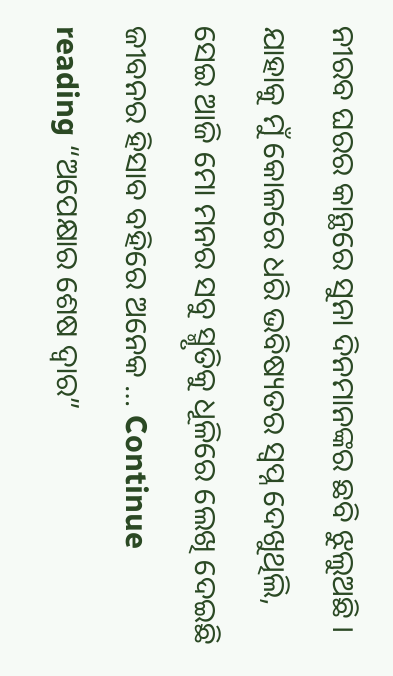ନୀରବ ଘରର କାନ୍ଥରେ ସୁନା ଦିନମାନଙ୍କର ଛବି ଝୁଲୁଅଛି । ଯାହାକୁ ମୁଁ କୋଳରେ ଧରି ଭବିଷ୍ୟତର ସ୍ଵପ୍ନ ଦେଖୁଥିଲି, ସେଇ ଆଜି ମୋ ମନର ସବୁ ସ୍ମୃତିକୁ ଧୂଳିରେ ଲେଖି ଦେଇଛି ଜୀବନର ହିସାବ ବହିରେ ଅନେକ … Continue reading “ଅପେକ୍ଷାର ଶେଷ ଦ୍ୱାର”